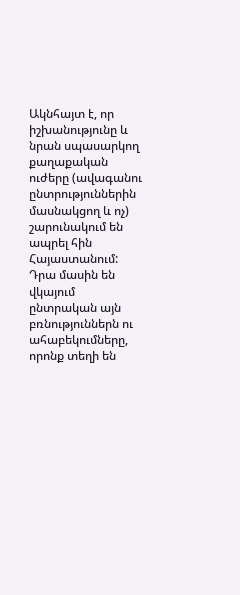Ակնհայտ է, որ իշխանությունը և նրան սպասարկող քաղաքական ուժերը (ավագանու ընտրություններին մասնակցող և ոչ) շարունակում են ապրել հին Հայաստանում: Դրա մասին են վկայում ընտրական այն բռնություններն ու ահաբեկումները, որոնք տեղի են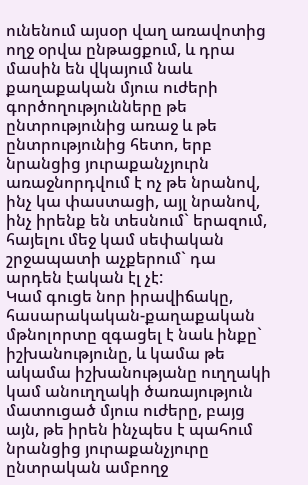ունենում այսօր վաղ առավոտից ողջ օրվա ընթացքում, և դրա մասին են վկայում նաև քաղաքական մյուս ուժերի գործողությունները թե ընտրությունից առաջ և թե ընտրությունից հետո, երբ նրանցից յուրաքանչյուրն առաջնորդվում է ոչ թե նրանով, ինչ կա փաստացի, այլ նրանով, ինչ իրենք են տեսնում` երազում, հայելու մեջ կամ սեփական շրջապատի աչքերում` դա արդեն էական էլ չէ:
Կամ գուցե նոր իրավիճակը, հասարակական-քաղաքական մթնոլորտը զգացել է նաև ինքը` իշխանությունը, և կամա թե ակամա իշխանությանը ուղղակի կամ անուղղակի ծառայություն մատուցած մյուս ուժերը, բայց այն, թե իրեն ինչպես է պահում նրանցից յուրաքանչյուրը ընտրական ամբողջ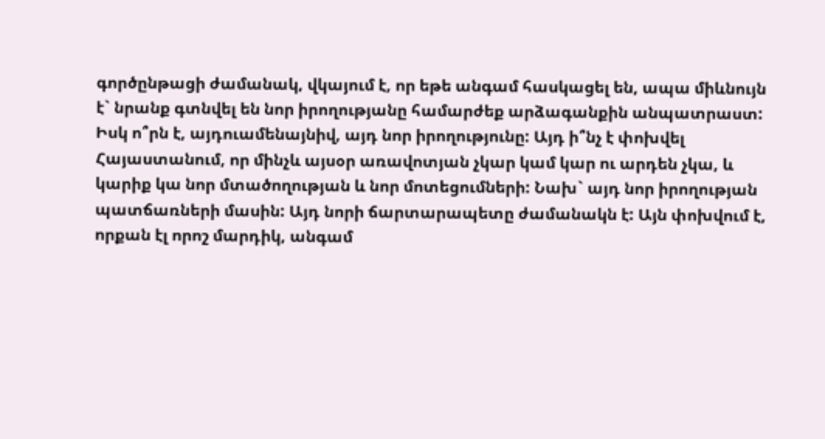գործընթացի ժամանակ, վկայում է, որ եթե անգամ հասկացել են, ապա միևնույն է` նրանք գտնվել են նոր իրողությանը համարժեք արձագանքին անպատրաստ:
Իսկ ո՞րն է, այդուամենայնիվ, այդ նոր իրողությունը: Այդ ի՞նչ է փոխվել Հայաստանում, որ մինչև այսօր առավոտյան չկար կամ կար ու արդեն չկա, և կարիք կա նոր մտածողության և նոր մոտեցումների: Նախ` այդ նոր իրողության պատճառների մասին: Այդ նորի ճարտարապետը ժամանակն է: Այն փոխվում է, որքան էլ որոշ մարդիկ, անգամ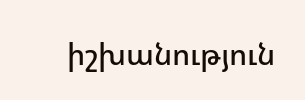իշխանություն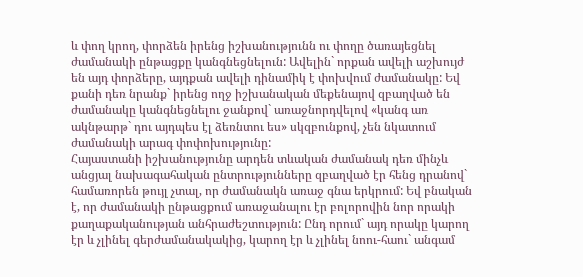և փող կրող, փորձեն իրենց իշխանությունն ու փողը ծառայեցնել ժամանակի ընթացքը կանգնեցնելուն: Ավելին` որքան ավելի աշխույժ են այդ փորձերը, այդքան ավելի դինամիկ է փոխվում ժամանակը: Եվ քանի դեռ նրանք` իրենց ողջ իշխանական մեքենայով զբաղված են ժամանակը կանգնեցնելու ջանքով` առաջնորդվելով «կանգ առ ակնթարթ` դու այդպես էլ ձեռնտու ես» սկզբունքով, չեն նկատում ժամանակի արագ փոփոխությունը:
Հայաստանի իշխանությունը արդեն տևական ժամանակ դեռ մինչև անցյալ նախագահական ընտրությունները զբաղված էր հենց դրանով` համառորեն թույլ չտալ, որ ժամանակն առաջ գնա երկրում: Եվ բնական է, որ ժամանակի ընթացքում առաջանալու էր բոլորովին նոր որակի քաղաքականության անհրաժեշտություն: Ընդ որում` այդ որակը կարող էր և չլինել գերժամանակակից, կարող էր և չլինել նոու-հաու` անգամ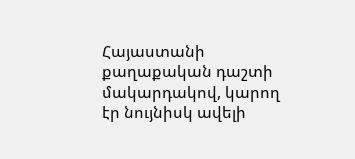Հայաստանի քաղաքական դաշտի մակարդակով, կարող էր նույնիսկ ավելի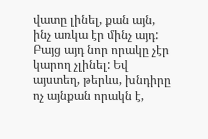վատը լինել, քան այն, ինչ առկա էր մինչ այդ: Բայց այդ նոր որակը չէր կարող չլինել: Եվ այստեղ, թերևս, խնդիրը ոչ այնքան որակն է,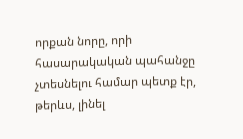որքան նորը, որի հասարակական պահանջը չտեսնելու համար պետք էր, թերևս, լինել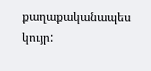քաղաքականապես կույր: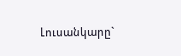Լուսանկարը`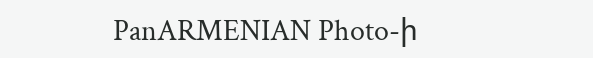PanARMENIAN Photo-ի